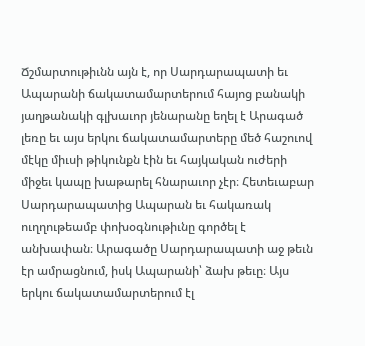Ճշմարտութիւնն այն է, որ Սարդարապատի եւ Ապարանի ճակատամարտերում հայոց բանակի յաղթանակի գլխաւոր յենարանը եղել է Արագած լեռը եւ այս երկու ճակատամարտերը մեծ հաշուով մէկը միւսի թիկունքն էին եւ հայկական ուժերի միջեւ կապը խաթարել հնարաւոր չէր։ Հետեւաբար Սարդարապատից Ապարան եւ հակառակ ուղղութեամբ փոխօգնութիւնը գործել է անխափան։ Արագածը Սարդարապատի աջ թեւն էր ամրացնում, իսկ Ապարանի՝ ձախ թեւը։ Այս երկու ճակատամարտերում էլ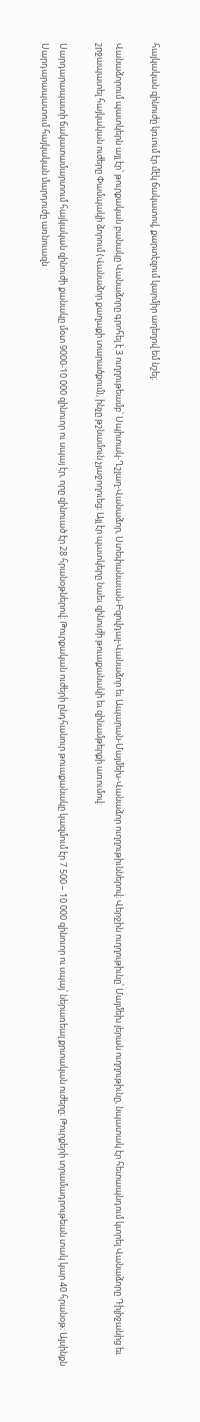հայկական զինուժը կռւում էր մէկ ճակատով, քարտէզում կարմիր աղեղով եմ նշել։

Վանաձորում պատկերն այլ էր՝ թուրքական բանակը Վանաձորը գրոհել է 3 ուղղութեամբ՝ Սպիտակ-Ղշլաղ-Վանաձոր, Ստեփանաւան-Բզովդալ-Վանաձոր եւ Ապարան-Մայմեխ-Վանաձոր ուղղութիւններով։ Վերջին ուղղութիւնը՝ Մայմեխ լերան ուղղութիւնը, նպատակ էր հետապնդում կտրել Վանաձորը Դիլիջանից եւ շրջապատել հայկական ուժերը Փամպակի ձորում (Վանաձոր քաղաքի տարածքում), ինչը թշնամուն չյաջողուեց։ Այլ էր պատկերը նաեւ զինուժի թուաքանակի եւ զինամթերքի առումով։

Սարդարապատի ճակատամարտում հայկական զինուժի քանակը մօտ 9000-10 000 զինուոր ու սպայ էր, որը զինուած էր 28 հրանօթներով։ Թուրքական ուժերի ընդհանուր թուաքանակը կազմում էր 7 500 – 10 000 զինուոր ու սպայ՝ ներառեալ քրտական ուժերը։ Թուրքերի տրամադրութեան տակ կար 40 հրանօթ։ Այսինքն Սարդարապատում հայկական մարդուժը առնուազն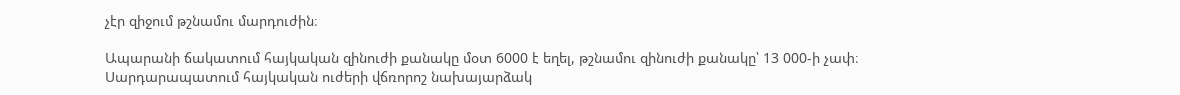չէր զիջում թշնամու մարդուժին։

Ապարանի ճակատում հայկական զինուժի քանակը մօտ 6000 է եղել, թշնամու զինուժի քանակը՝ 13 000-ի չափ։ Սարդարապատում հայկական ուժերի վճռորոշ նախայարձակ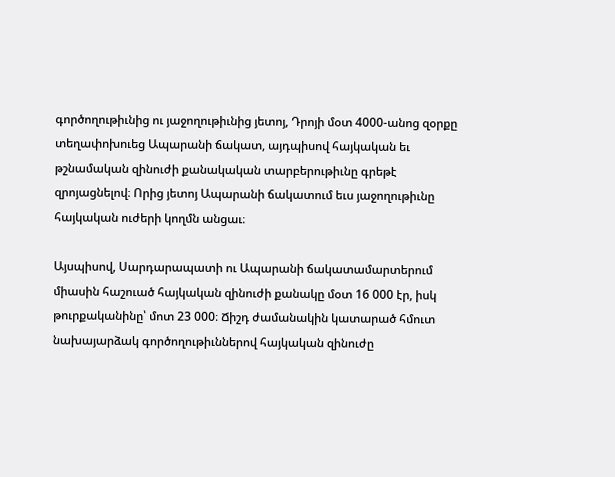գործողութիւնից ու յաջողութիւնից յետոյ, Դրոյի մօտ 4000-անոց զօրքը տեղափոխուեց Ապարանի ճակատ, այդպիսով հայկական եւ թշնամական զինուժի քանակական տարբերութիւնը գրեթէ զրոյացնելով։ Որից յետոյ Ապարանի ճակատում եւս յաջողութիւնը հայկական ուժերի կողմն անցաւ։

Այսպիսով, Սարդարապատի ու Ապարանի ճակատամարտերում միասին հաշուած հայկական զինուժի քանակը մօտ 16 000 էր, իսկ թուրքականինը՝ մոտ 23 000։ Ճիշդ ժամանակին կատարած հմուտ նախայարձակ գործողութիւններով հայկական զինուժը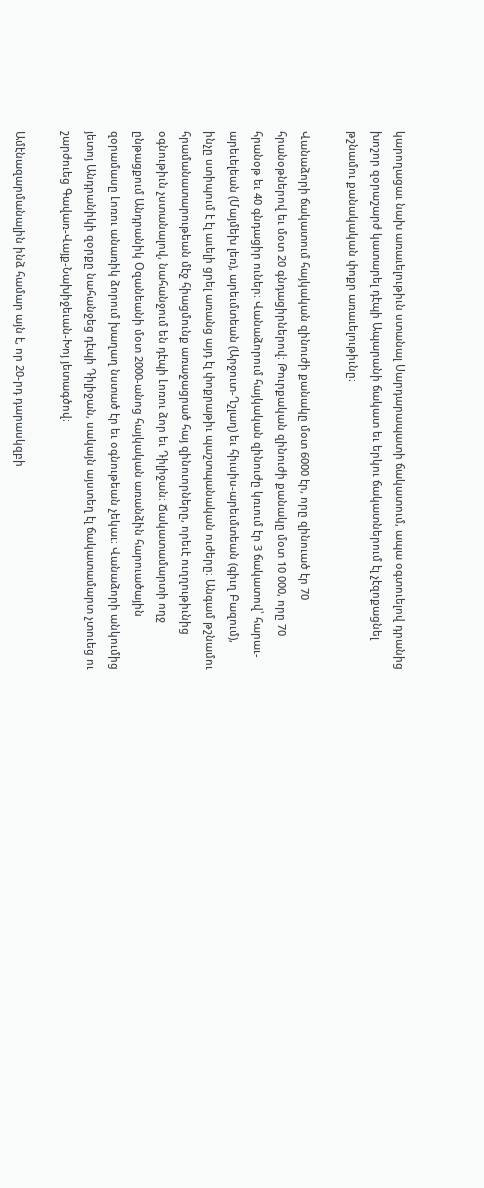կարողացաւ նախ առաւելութիւն ստանալ Սարդարապատի ճակատում, ապա օգտուելով դրանից խոշոր զօրաշարժ կատարել դէպի Ապարանի ճակատ եւ երկու ճակատներում էլ չէզոքացնել թշնամու քանակական փոքր առաւելութիւնը։

Վանաձորի ճակատում հայկական զինուժի քանակը մօտ 6000 էր, որը զինուած էր 70 հրանօթներով եւ մօտ 20 գնդացիրներով։ Թուրքական զինուժի քանակը մօտ 10 000, որը 70 հրանօթ եւ 40 գնդացիր ուներ։ Վանաձորում հայկական զինուժը կռւում էր 3 ճակատով՝ հարաւ-արեւելեան (Մայմեխ լեռ), արեւմտեան (Արջուտ-Ղշլաղ) եւ հիւսիս-արեւմտեան (գիւղ Բազում), ինչը ստիպում է էլ աւելի ցրել առանց այդ էլ փոքրաթիւ պաշտպանական ուժերը։ Անգամ թշնամու հրամանատարութեան մէջ հիացմունք առաջացրած հայ զինուորները, որեւէ ուղղութիւնից օգնութիւն չստանալով, նահանջում են դէպի Լոռու ձոր եւ Դիլիջան։ Ճակատամարտի ողջ ընթացքում Անդրանիկ Օզանեանի մօտ 2000-անոց հայկական առանձին հարուածային զօրամասը Լոռու անառիկ ձորում խաղաղ նստած էր եւ օգնութեան չեկաւ։ Վանաձորի անկումից յետոյ Անդրանիկի զօրքը նահանջեց դէպի Դիլիջան, սակայն այստեղ էլ ճակատամարտ չտուեց ու շարժուեց Գավառ-Վայք-Նախիջեւան-Խոյ յետագծով։

Ամէնազարմանալին ինձ համար այն է, որ 20-րդ դարասկզբի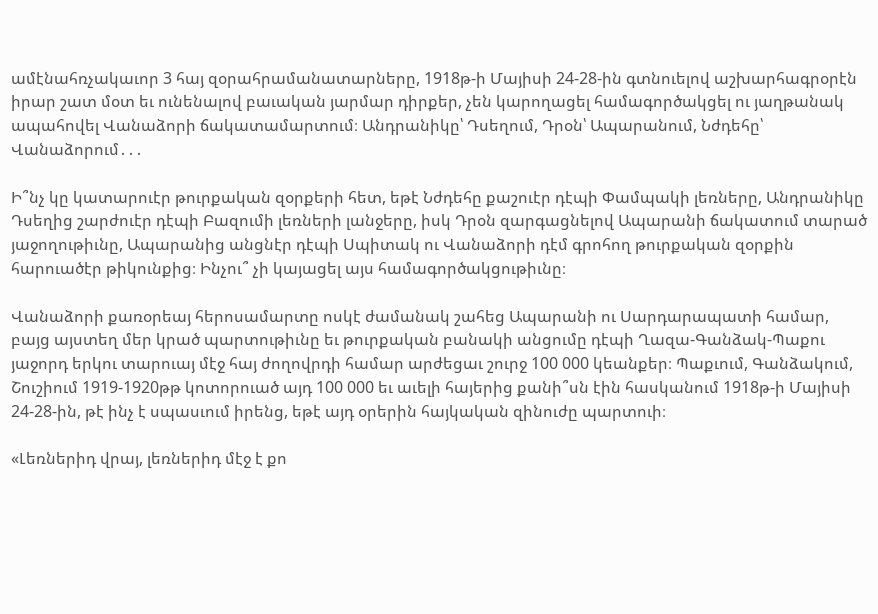ամէնահռչակաւոր 3 հայ զօրահրամանատարները, 1918թ-ի Մայիսի 24-28-ին գտնուելով աշխարհագրօրէն իրար շատ մօտ եւ ունենալով բաւական յարմար դիրքեր, չեն կարողացել համագործակցել ու յաղթանակ ապահովել Վանաձորի ճակատամարտում։ Անդրանիկը՝ Դսեղում, Դրօն՝ Ապարանում, Նժդեհը՝ Վանաձորում․․․

Ի՞նչ կը կատարուէր թուրքական զօրքերի հետ, եթէ Նժդեհը քաշուէր դէպի Փամպակի լեռները, Անդրանիկը Դսեղից շարժուէր դէպի Բազումի լեռների լանջերը, իսկ Դրօն զարգացնելով Ապարանի ճակատում տարած յաջողութիւնը, Ապարանից անցնէր դէպի Սպիտակ ու Վանաձորի դէմ գրոհող թուրքական զօրքին հարուածէր թիկունքից։ Ինչու՞ չի կայացել այս համագործակցութիւնը։

Վանաձորի քառօրեայ հերոսամարտը ոսկէ ժամանակ շահեց Ապարանի ու Սարդարապատի համար, բայց այստեղ մեր կրած պարտութիւնը եւ թուրքական բանակի անցումը դէպի Ղազա-Գանձակ-Պաքու յաջորդ երկու տարուայ մէջ հայ ժողովրդի համար արժեցաւ շուրջ 100 000 կեանքեր։ Պաքւում, Գանձակում, Շուշիում 1919-1920թթ կոտորուած այդ 100 000 եւ աւելի հայերից քանի՞սն էին հասկանում 1918թ-ի Մայիսի 24-28-ին, թէ ինչ է սպասւում իրենց, եթէ այդ օրերին հայկական զինուժը պարտուի։

«Լեռներիդ վրայ, լեռներիդ մէջ է քո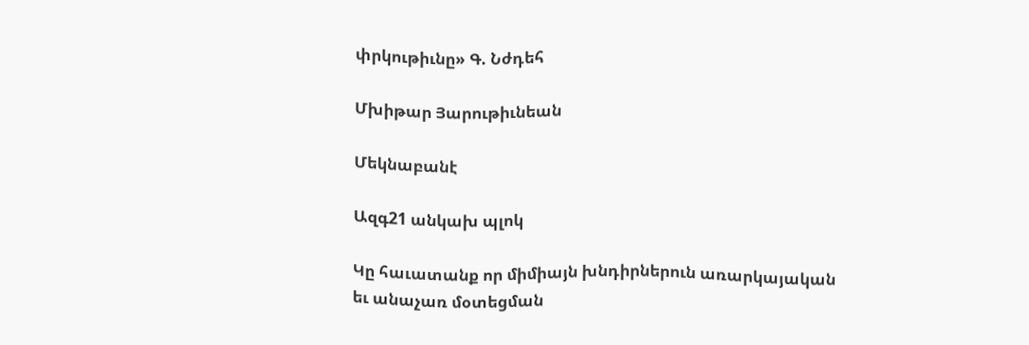փրկութիւնը» Գ. Նժդեհ

Մխիթար Յարութիւնեան

Մեկնաբանէ

Ազգ21 անկախ պլոկ

Կը հաւատանք որ միմիայն խնդիրներուն առարկայական եւ անաչառ մօտեցման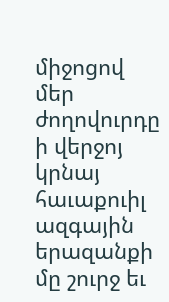միջոցով մեր ժողովուրդը ի վերջոյ կրնայ հաւաքուիլ ազգային երազանքի մը շուրջ եւ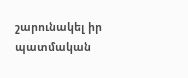շարունակել իր պատմական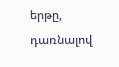երթը, դառնալով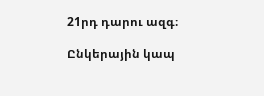21րդ դարու ազգ։

Ընկերային կապ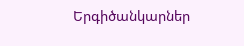Երգիծանկարներ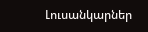Լուսանկարներ